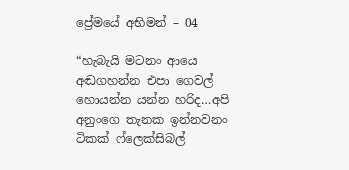ප්‍රේමයේ අභිමන් – 04

“හැබැයි මටනං ආයෙ අඬගහන්න එපා ගෙවල් හොයන්න යන්න හරිද…අපි අනුංගෙ තැනක ඉන්නවනං ටිකක් ෆ්ලෙක්සිබල්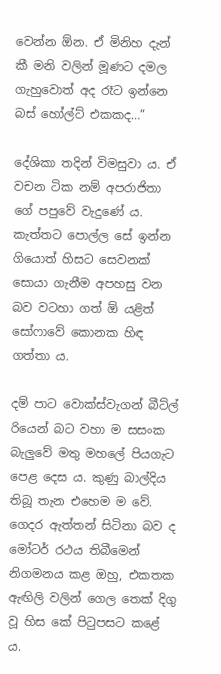වෙන්න ඕන. ඒ මිනිහ දැන් කී මනි වලින් මූණට දමල ගැහුවොත් අද රෑට ඉන්නෙ බස් හෝල්ට් එකකද…”

දේශිකා තදින් විමසුවා ය. ඒ වචන ටික නම් අපරාජිතා ගේ පපුවේ වැදුණේ ය. කැත්තට පොල්ල සේ ඉන්න ගියොත් හිසට සෙවනක් සොයා ගැනීම අපහසු වන බව වටහා ගත් ඕ යළිත් සෝෆාවේ කොනක හිඳ ගත්තා ය.

දම් පාට වොක්ස්වැගන් බීට්ල් රියෙන් බට වහා ම සසංක බැලුවේ මතු මහලේ පියගැට පෙළ දෙස ය. කුණු බාල්දිය තිබූ තැන එහෙම ම වේ. ගෙදර ඇත්තන් සිටිනා බව ද මෝටර් රථය තිබීමෙන් නිගමනය කළ ඔහු, එකතක ඇඟිලි වලින් ගෙල තෙක් දිගු වූ හිස කේ පිටුපසට කළේ ය.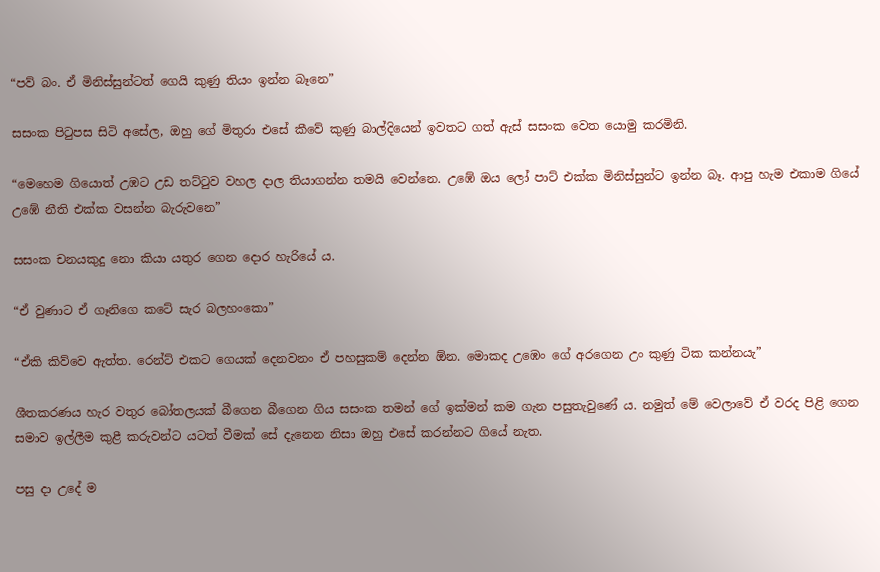“පව් බං. ඒ මිනිස්සුන්ටත් ගෙයි කුණු තියං ඉන්න බෑනෙ”

සසංක පිටුපස සිටි අසේල, ඔහු ගේ මිතුරා එසේ කීවේ කුණු බාල්දියෙන් ඉවතට ගත් ඇස් සසංක වෙත යොමු කරමිනි.

“මෙහෙම ගියොත් උඹට උඩ තට්ටුව වහල දාල තියාගන්න තමයි වෙන්නෙ. උඹේ ඔය ලෝ පාට් එක්ක මිනිස්සුන්ට ඉන්න බෑ. ආපු හැම එකාම ගියේ උඹේ නීති එක්ක වසන්න බැරුවනෙ”

සසංක චනයකුදු නො කියා යතුර ගෙන දොර හැරියේ ය.

“ඒ වුණාට ඒ ගෑනිගෙ කටේ සැර බලහංකො”

“ඒකි කිව්වෙ ඇත්ත. රෙන්ට් එකට ගෙයක් දෙනවනං ඒ පහසුකම් දෙන්න ඕන. මොකද උඹෙං ගේ අරගෙන උං කුණු ටික කන්නයැ”

ශීතකරණය හැර වතුර බෝතලයක් බීගෙන බීගෙන ගිය සසංක තමන් ගේ ඉක්මන් කම ගැන පසුතැවුණේ ය. නමුත් මේ වෙලාවේ ඒ වරද පිළි ගෙන සමාව ඉල්ලීම කුළී කරුවන්ට යටත් වීමක් සේ දැනෙන නිසා ඔහු එසේ කරන්නට ගියේ නැත.

පසු දා උදේ ම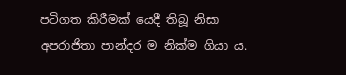පටිගත කිරීමක් යෙදී තිබූ නිසා අපරාජිතා පාන්දර ම නික්ම ගියා ය.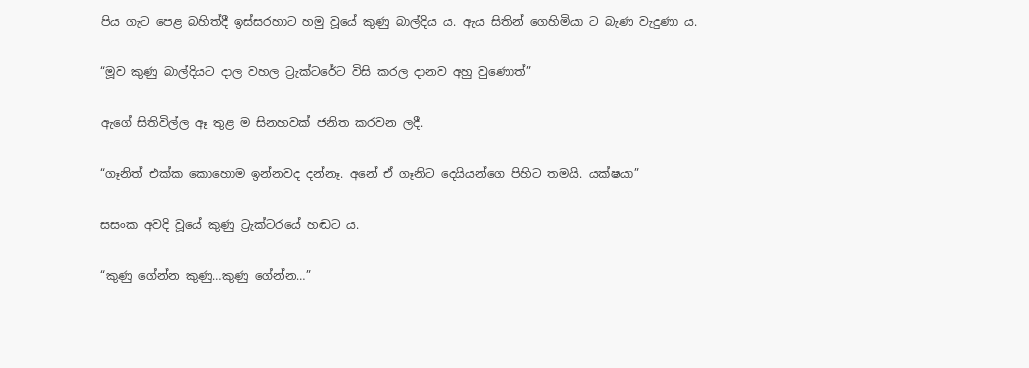පිය ගැට පෙළ බහිත්දී ඉස්සරහාට හමු වූයේ කුණු බාල්දිය ය. ඇය සිතින් ගෙහිමියා ට බැණ වැදුණා ය.

“මූව කුණු බාල්දියට දාල වහල ට්‍රැක්ටරේට විසි කරල දානව අහු වුණොත්”

ඇගේ සිතිවිල්ල ඈ තුළ ම සිනහවක් ජනිත කරවන ලදී.

“ගෑනිත් එක්ක කොහොම ඉන්නවද දන්නෑ. අනේ ඒ ගෑනිට දෙයියන්ගෙ පිහිට තමයි. යක්ෂයා”

සසංක අවදි වූයේ කුණු ට්‍රැක්ටරයේ හඬට ය.

“කුණු ගේන්න කුණු…කුණු ගේන්න…”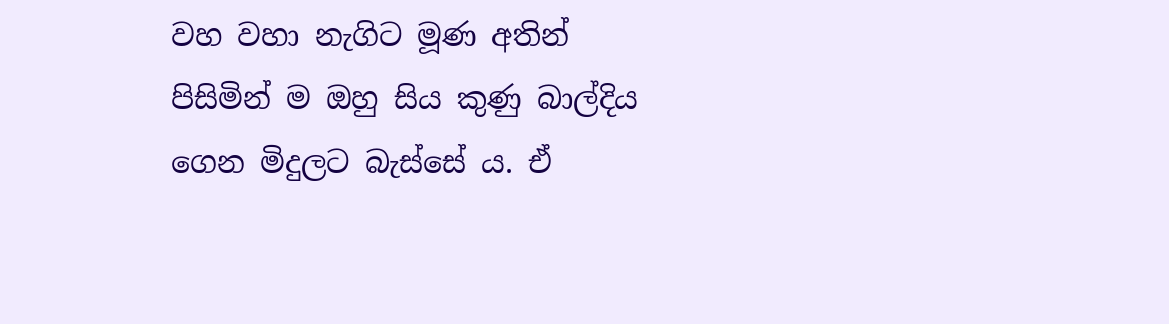වහ වහා නැගිට මූණ අතින් පිසිමින් ම ඔහු සිය කුණු බාල්දිය ගෙන මිදුලට බැස්සේ ය. ඒ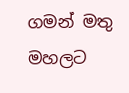ගමන් මතු මහලට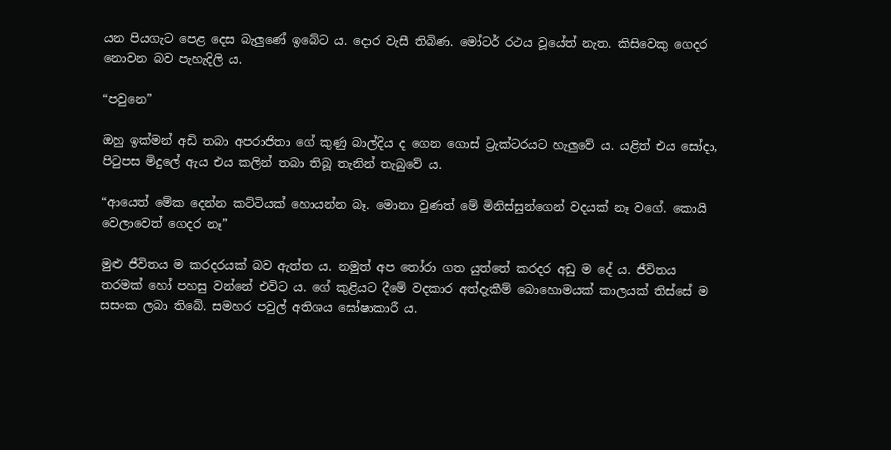යන පියගැට පෙළ දෙස බැලුණේ ඉබේට ය. දොර වැසී තිබිණ. මෝටර් රථය වූයේත් නැත. කිසිවෙකු ගෙදර නොවන බව පැහැදිලි ය.

“පවුනෙ”

ඔහු ඉක්මන් අඩි තබා අපරාජිතා ගේ කුණු බාල්දිය ද ගෙන ගොස් ට්‍රැක්ටරයට හැලුවේ ය. යළිත් එය සෝදා, පිටුපස මිදුලේ ඇය එය කලින් තබා තිබූ තැනින් තැබුවේ ය.

“ආයෙත් මේක දෙන්න කට්ටියක් හොයන්න බෑ. මොනා වුණත් මේ මිනිස්සුන්ගෙන් වදයක් නෑ වගේ. කොයි වෙලාවෙත් ගෙදර නෑ”

මුළු ජීවිතය ම කරදරයක් බව ඇත්ත ය. නමුත් අප තෝරා ගත යුත්තේ කරදර අඩු ම දේ ය. ජීවිතය තරමක් හෝ පහසු වන්නේ එවිට ය. ගේ කුළියට දීමේ වදකාර අත්දැකීම් බොහොමයක් කාලයක් තිස්සේ ම සසංක ලබා තිබේ. සමහර පවුල් අතිශය ඝෝෂාකාරී ය.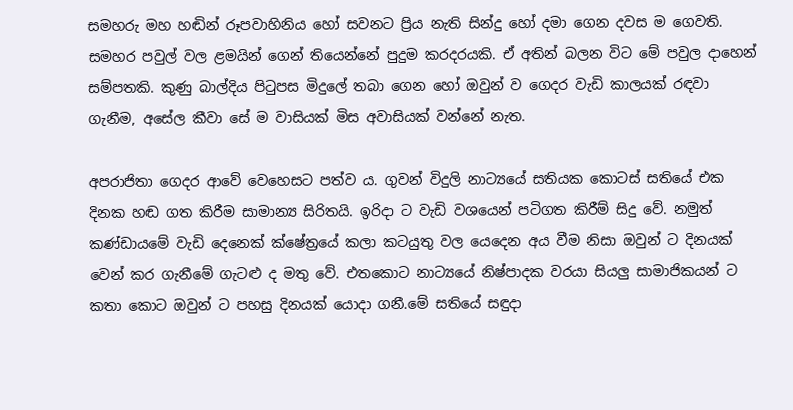සමහරු මහ හඬින් රූපවාහිනිය හෝ සවනට ප්‍රිය නැති සින්දු හෝ දමා ගෙන දවස ම ගෙවති. සමහර පවුල් වල ළමයින් ගෙන් තියෙන්නේ පුදුම කරදරයකි. ඒ අතින් බලන විට මේ පවුල දාහෙන් සම්පතකි. කුණු බාල්දිය පිටුපස මිදුලේ තබා ගෙන හෝ ඔවුන් ව ගෙදර වැඩි කාලයක් රඳවා ගැනීම, අසේල කීවා සේ ම වාසියක් මිස අවාසියක් වන්නේ නැත.

අපරාජිතා ගෙදර ආවේ වෙහෙසට පත්ව ය. ගුවන් විදුලි නාට්‍යයේ සතියක කොටස් සතියේ එක දිනක හඬ ගත කිරීම සාමාන්‍ය සිරිතයි. ඉරිදා ට වැඩි වශයෙන් පටිගත කිරීම් සිදු වේ. නමුත් කණ්ඩායමේ වැඩි දෙනෙක් ක්ෂේත්‍රයේ කලා කටයුතු වල යෙදෙන අය වීම නිසා ඔවුන් ට දිනයක් වෙන් කර ගැනීමේ ගැටළු ද මතු වේ. එතකොට නාට්‍යයේ නිෂ්පාදක වරයා සියලු සාමාජිකයන් ට කතා කොට ඔවුන් ට පහසු දිනයක් යොදා ගනී.මේ සතියේ සඳුදා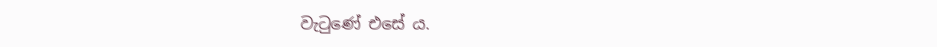වැටුණේ එසේ ය.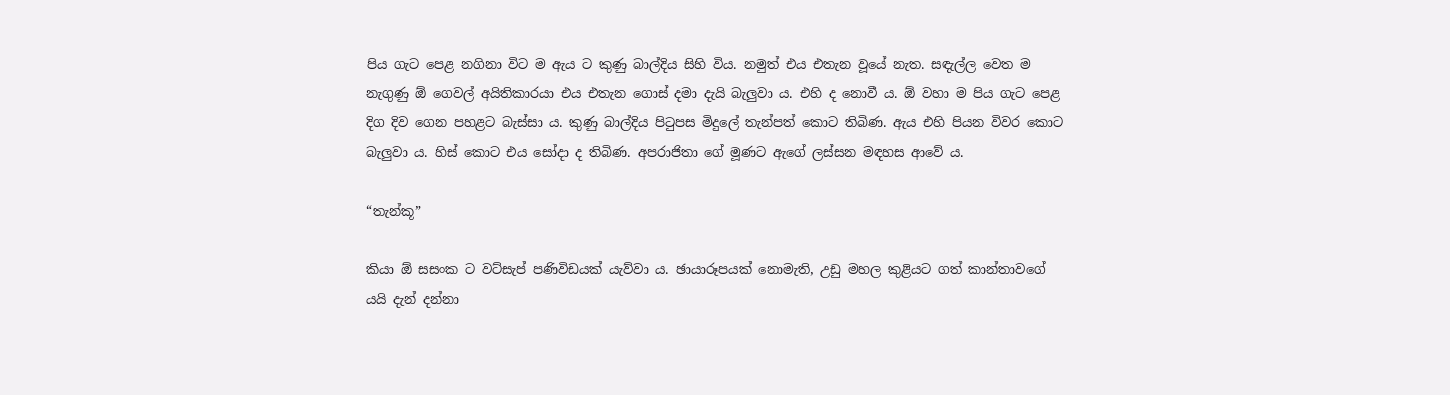පිය ගැට පෙළ නගිනා විට ම ඇය ට කුණු බාල්දිය සිහි විය. නමුත් එය එතැන වූයේ නැත. සඳැල්ල වෙත ම නැගුණු ඕ ගෙවල් අයිතිකාරයා එය එතැන ගොස් දමා දැයි බැලුවා ය. එහි ද නොවී ය. ඕ වහා ම පිය ගැට පෙළ දිග දිව ගෙන පහළට බැස්සා ය. කුණු බාල්දිය පිටුපස මිදුලේ තැන්පත් කොට තිබිණ. ඇය එහි පියන විවර කොට බැලුවා ය. හිස් කොට එය සෝදා ද තිබිණ. අපරාජිතා ගේ මූණට ඇගේ ලස්සන මඳහස ආවේ ය.

“තැන්කූ”

කියා ඕ සසංක ට වට්සැප් පණිවිඩයක් යැව්වා ය. ඡායාරූපයක් නොමැති, උඩු මහල කුළියට ගත් කාන්තාවගේ යයි දැන් දන්නා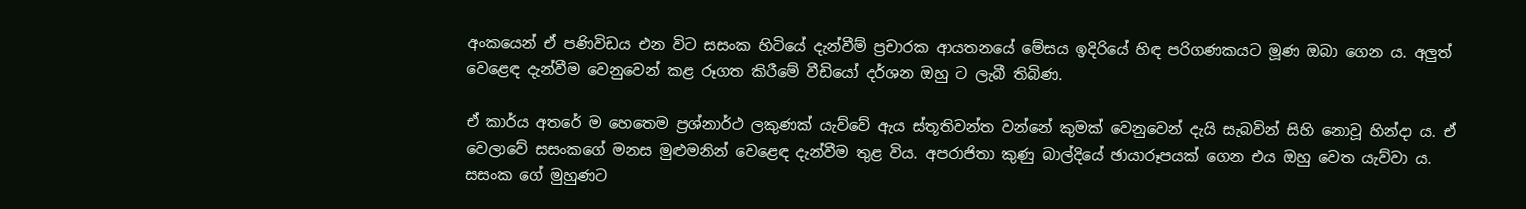අංකයෙන් ඒ පණිවිඩය එන විට සසංක හිටියේ දැන්වීම් ප්‍රචාරක ආයතනයේ මේසය ඉදිරියේ හිඳ පරිගණකයට මූණ ඔබා ගෙන ය. අලුත් වෙළෙඳ දැන්වීම වෙනුවෙන් කළ රූගත කිරීමේ වීඩියෝ දර්ශන ඔහු ට ලැබී තිබිණ.

ඒ කාර්ය අතරේ ම හෙතෙම ප්‍රශ්නාර්ථ ලකුණක් යැව්වේ ඇය ස්තූතිවන්ත වන්නේ කුමක් වෙනුවෙන් දැයි සැබවින් සිහි නොවූ හින්දා ය. ඒ වෙලාවේ සසංකගේ මනස මුළුමනින් වෙළෙඳ දැන්වීම තුළ විය. අපරාජිතා කුණු බාල්දියේ ඡායාරූපයක් ගෙන එය ඔහු වෙත යැව්වා ය. සසංක ගේ මුහුණට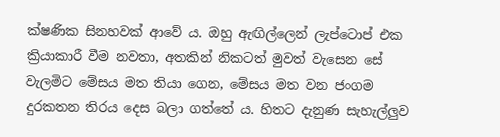ක්ෂණික සිනහවක් ආවේ ය. ඔහු ඇඟිල්ලෙන් ලැප්ටොප් එක ක්‍රියාකාරී වීම නවතා, අතකින් නිකටත් මුවත් වැසෙන සේ වැලමිට මේසය මත තියා ගෙන, මේසය මත වන ජංගම දුරකතන තිරය දෙස බලා ගත්තේ ය. හිතට දැනුණ සැහැල්ලුව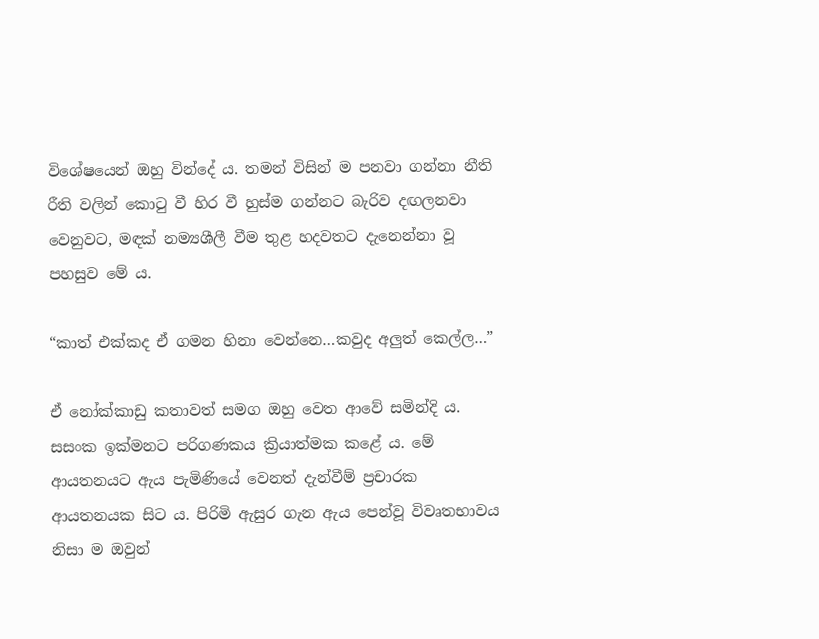විශේෂයෙන් ඔහු වින්දේ ය. තමන් විසින් ම පනවා ගන්නා නීති රීති වලින් කොටු වී හිර වී හුස්ම ගන්නට බැරිව දඟලනවා වෙනුවට, මඳක් නම්‍යශීලී වීම තුළ හදවතට දැනෙන්නා වූ පහසුව මේ ය.

“කාත් එක්කද ඒ ගමන හිනා වෙන්නෙ…කවුද අලුත් කෙල්ල…”

ඒ නෝක්කාඩු කතාවත් සමග ඔහු වෙත ආවේ සමින්දි ය. සසංක ඉක්මනට පරිගණකය ක්‍රියාත්මක කළේ ය. මේ ආයතනයට ඇය පැමිණියේ වෙනත් දැන්වීම් ප්‍රචාරක ආයතනයක සිට ය. පිරිමි ඇසුර ගැන ඇය පෙන්වූ විවෘතභාවය නිසා ම ඔවුන්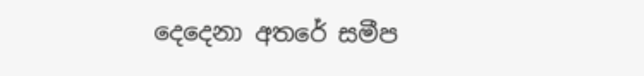දෙදෙනා අතරේ සමීප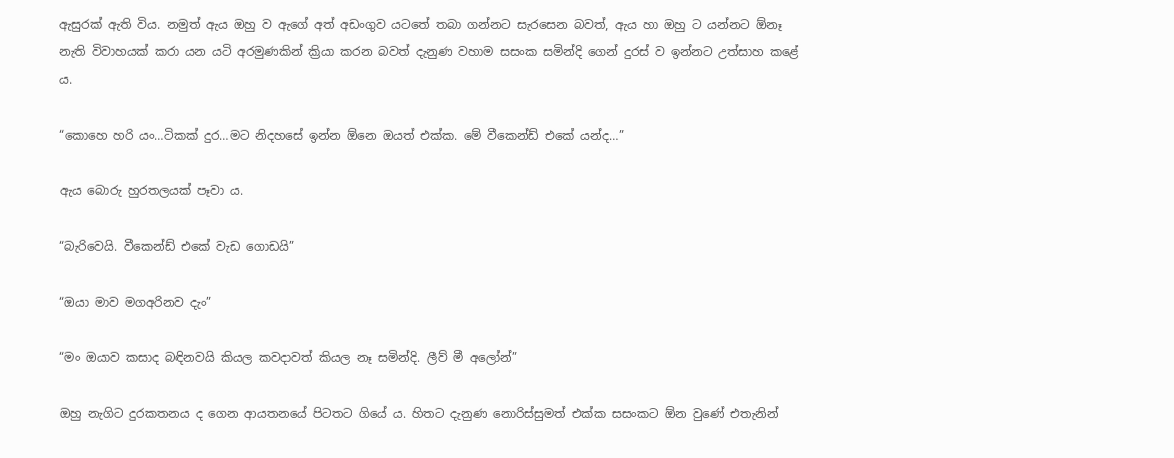ඇසුරක් ඇති විය. නමුත් ඇය ඔහු ව ඇගේ අත් අඩංගුව යටතේ තබා ගන්නට සැරසෙන බවත්, ඇය හා ඔහු ට යන්නට ඕනෑ නැති විවාහයක් කරා යන යටි අරමුණකින් ක්‍රියා කරන බවත් දැනුණ වහාම සසංක සමින්දි ගෙන් දුරස් ව ඉන්නට උත්සාහ කළේ ය.

“කොහෙ හරි යං…ටිකක් දුර…මට නිදහසේ ඉන්න ඕනෙ ඔයත් එක්ක. මේ වීකෙන්ඩ් එකේ යන්ද…”

ඇය බොරු හුරතලයක් පෑවා ය.

“බැරිවෙයි. වීකෙන්ඩ් එකේ වැඩ ගොඩයි”

“ඔයා මාව මගඅරිනව දැං”

“මං ඔයාව කසාද බඳිනවයි කියල කවදාවත් කියල නෑ සමින්දි. ලීව් මී අලෝන්”

ඔහු නැගිට දුරකතනය ද ගෙන ආයතනයේ පිටතට ගියේ ය. හිතට දැනුණ නොරිස්සුමත් එක්ක සසංකට ඕන වුණේ එතැනින්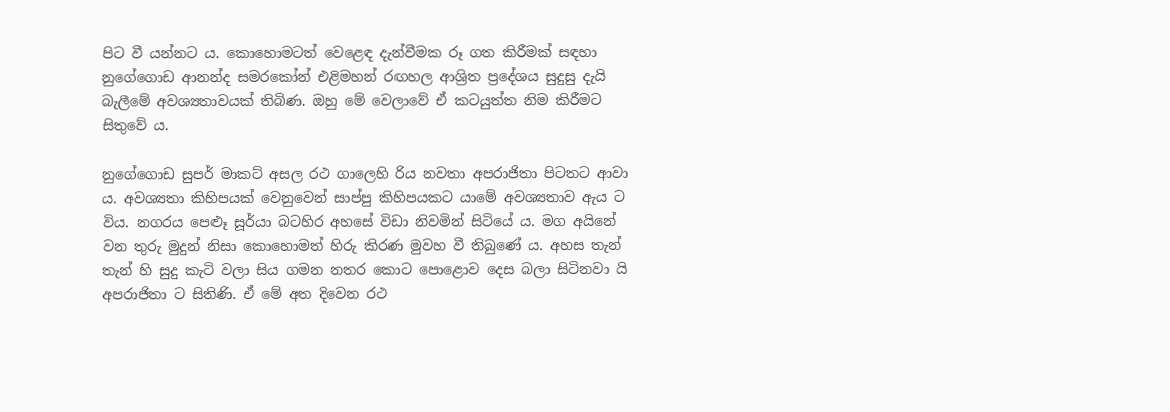පිට වී යන්නට ය. කොහොමටත් වෙළෙඳ දැන්වීමක රූ ගත කිරීමක් සඳහා නුගේගොඩ ආනන්ද සමරකෝන් එළිමහන් රඟහල ආශ්‍රිත ප්‍රදේශය සුදුසු දැයි බැලීමේ අවශ්‍යතාවයක් තිබිණ. ඔහු මේ වෙලාවේ ඒ කටයුත්ත නිම කිරීමට සිතුවේ ය.

නුගේගොඩ සුපර් මාකට් අසල රථ ගාලෙහි රිය නවතා අපරාජිතා පිටතට ආවා ය. අවශ්‍යතා කිහිපයක් වෙනුවෙන් සාප්පු කිහිපයකට යාමේ අවශ්‍යතාව ඇය ට විය. නගරය පෙළූ සූර්යා බටහිර අහසේ විඩා නිවමින් සිටියේ ය. මග අයිනේ වන තුරු මුදුන් නිසා කොහොමත් හිරු කිරණ මුවහ වී තිබුණේ ය. අහස තැන් තැන් හි සුදු කැටි වලා සිය ගමන නතර කොට පොළොව දෙස බලා සිටිනවා යි අපරාජිතා ට සිතිණි. ඒ මේ අත දිවෙන රථ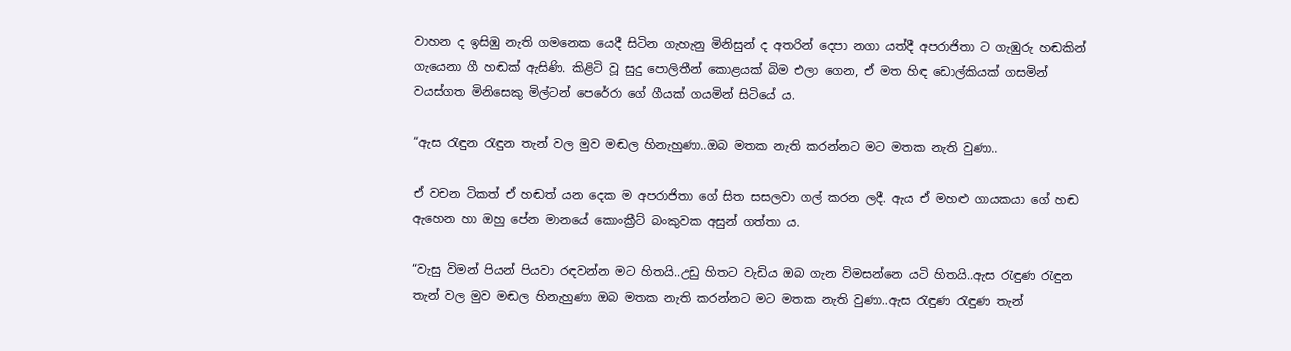වාහන ද ඉසිඹු නැති ගමනෙක යෙදී සිටින ගැහැනු මිනිසුන් ද අතරින් දෙපා නගා යත්දී අපරාජිතා ට ගැඹුරු හඬකින් ගැයෙනා ගී හඬක් ඇසිණි. කිළිටි වූ සුදු පොලිතීන් කොළයක් බිම එලා ගෙන, ඒ මත හිඳ ඩොල්කියක් ගසමින් වයස්ගත මිනිසෙකු මිල්ටන් පෙරේරා ගේ ගීයක් ගයමින් සිටියේ ය.

“ඇස රැඳුන රැඳුන තැන් වල මුව මඬල හිනැහුණා..ඔබ මතක නැති කරන්නට මට මතක නැති වුණා..

ඒ වචන ටිකත් ඒ හඬත් යන දෙක ම අපරාජිතා ගේ සිත සසලවා ගල් කරන ලදී. ඇය ඒ මහළු ගායකයා ගේ හඬ ඇහෙන හා ඔහු පේන මානයේ කොංක්‍රීට් බංකුවක අසුන් ගත්තා ය.

“වැසු විමන් පියන් පියවා රඳවන්න මට හිතයි..උඩු හිතට වැඩිය ඔබ ගැන විමසන්නෙ යටි හිතයි..ඇස රැඳුණ රැඳුන තැන් වල මුව මඬල හිනැහුණා ඔබ මතක නැති කරන්නට මට මතක නැති වුණා..ඇස රැඳුණ රැඳුණ තැන්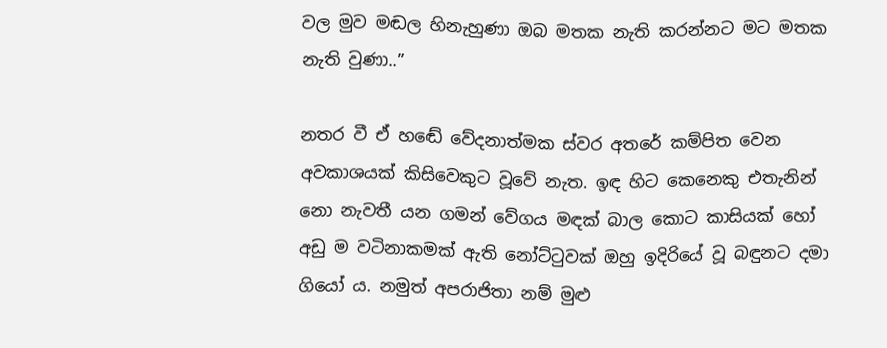වල මුව මඬල හිනැහුණා ඔබ මතක නැති කරන්නට මට මතක නැති වුණා..”

නතර වී ඒ හඬේ වේදනාත්මක ස්වර අතරේ කම්පිත වෙන අවකාශයක් කිසිවෙකුට වූවේ නැත. ඉඳ හිට කෙනෙකු එතැනින් නො නැවතී යන ගමන් වේගය මඳක් බාල කොට කාසියක් හෝ අඩු ම වටිනාකමක් ඇති නෝට්ටුවක් ඔහු ඉදිරියේ වූ බඳුනට දමා ගියෝ ය. නමුත් අපරාජිතා නම් මුළු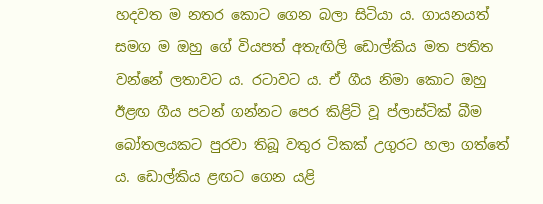හදවත ම නතර කොට ගෙන බලා සිටියා ය. ගායනයත් සමග ම ඔහු ගේ වියපත් අතැඟිලි ඩොල්කිය මත පතිත වන්නේ ලතාවට ය. රටාවට ය. ඒ ගීය නිමා කොට ඔහු ඊළඟ ගීය පටන් ගන්නට පෙර කිළිටි වූ ප්ලාස්ටික් බීම බෝතලයකට පුරවා තිබූ වතුර ටිකක් උගුරට හලා ගත්තේ ය. ඩොල්කිය ළඟට ගෙන යළි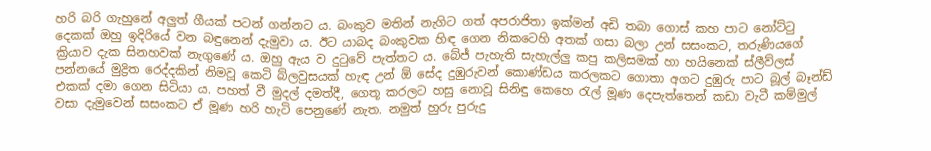හරි බරි ගැහුනේ අලුත් ගීයක් පටන් ගන්නට ය. බංකුව මතින් නැගිට ගත් අපරාජිතා ඉක්මන් අඩි තබා ගොස් කහ පාට නෝට්ටු දෙකක් ඔහු ඉදිරියේ වන බඳුනෙන් දැමුවා ය. ඊට යාබද බංකුවක හිඳ ගෙන නිකටෙහි අතක් ගසා බලා උන් සසංකට, තරුණියගේ ක්‍රියාව දැක සිනහවක් නැගුණේ ය. ඔහු ඇය ව දුටුවේ පැත්තට ය. බේජ් පැහැති සැහැල්ලු කපු කලිසමක් හා හයිනෙක් ස්ලීව්ලස් පන්නයේ මුද්‍රිත රෙද්දකින් නිමවූ කෙටි බ්ලවුසයක් හැඳ උන් ඕ සේද දුඹුරුවන් කොණ්ඩය කරලකට ගොතා අගට දුඹුරු පාට බූල් බෑන්ඩ් එකක් දමා ගෙන සිටියා ය. පහත් වී මුදල් දමත්දී, ගෙතූ කරලට හසු නොවූ සිනිඳු කෙහෙ රැල් මූණ දෙපැත්තෙන් කඩා වැටී කම්මුල් වසා දැමුවෙන් සසංකට ඒ මූණ හරි හැටි පෙනුණේ නැත. නමුත් හුරු පුරුදු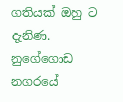ගතියක් ඔහු ට දැනිණ. නුගේගොඩ නගරයේ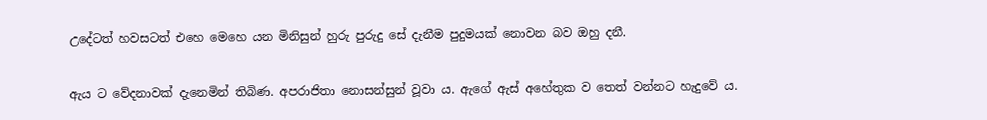උදේටත් හවසටත් එහෙ මෙහෙ යන මිනිසුන් හුරු පුරුදු සේ දැනීම පුදුමයක් නොවන බව ඔහු දනී.

ඇය ට වේදනාවක් දැනෙමින් තිබිණ. අපරාජිතා නොසන්සුන් වූවා ය. ඇගේ ඇස් අහේතුක ව තෙත් වන්නට හැදුවේ ය.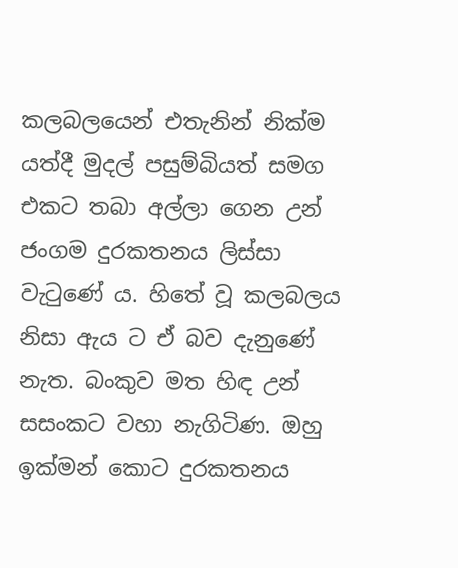කලබලයෙන් එතැනින් නික්ම යත්දී මුදල් පසුම්බියත් සමග එකට තබා අල්ලා ගෙන උන් ජංගම දුරකතනය ලිස්සා වැටුණේ ය. හිතේ වූ කලබලය නිසා ඇය ට ඒ බව දැනුණේ නැත. බංකුව මත හිඳ උන් සසංකට වහා නැගිටිණ. ඔහු ඉක්මන් කොට දුරකතනය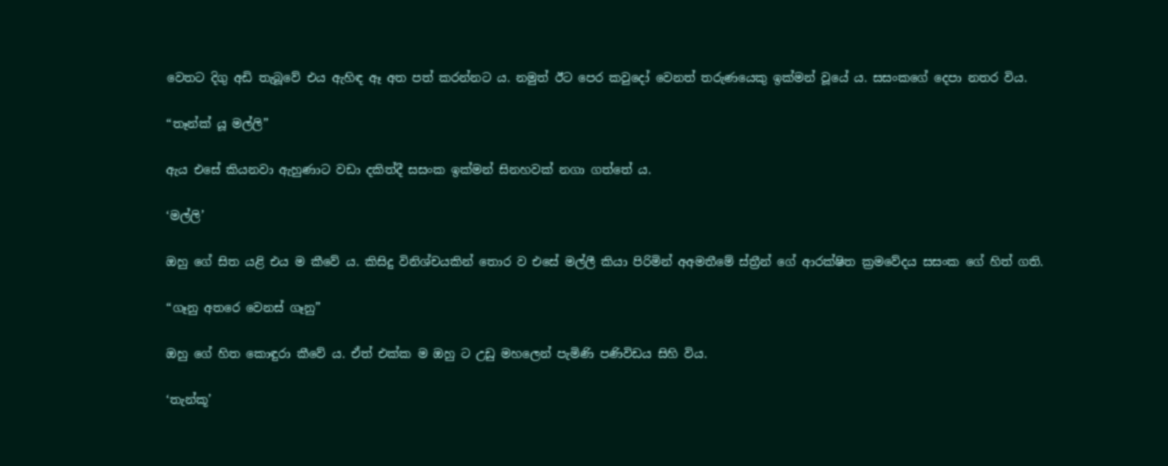වෙතට දිගු අඩි තැබූවේ එය ඇහිඳ ඈ අත පත් කරන්නට ය. නමුත් ඊට පෙර කවුදෝ වෙනත් තරුණයෙකු ඉක්මන් වූයේ ය. සසංකගේ දෙපා නතර විය.

“තෑන්ක් යූ මල්ලි”

ඇය එසේ කියනවා ඇහුණාට වඩා දකිත්දී සසංක ඉක්මන් සිනහවක් නගා ගත්තේ ය.

‘මල්ලි’

ඔහු ගේ සිත යළි එය ම කීවේ ය. කිසිදු විනිශ්චයකින් තොර ව එසේ මල්ලී කියා පිරිමින් අඅමතීමේ ස්ත්‍රීන් ගේ ආරක්ෂිත ක්‍රමවේදය සසංක ගේ හිත් ගති.

“ගෑනු අතරෙ වෙනස් ගෑනු”

ඔහු ගේ හිත කොඳුරා කීවේ ය. ඒත් එක්ක ම ඔහු ට උඩු මහලෙන් පැමිණි පණිවිඩය සිහි විය.

‘තැන්කූ’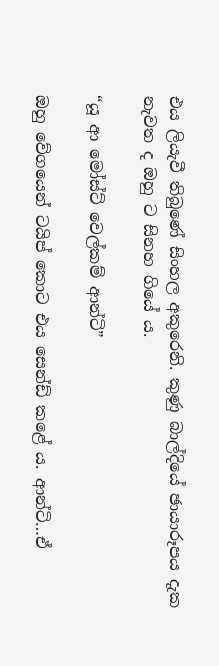එය ලියැවී තිබුණේ සිංහල අකුරෙනි. කුණු බාල්දියේ ඡායාරූපය දැක නැවත ද ඔහු ට සිනහ ගියේ ය.

“යූ ආ මෝස්ට් වෙල්කම් ආන්ටි”

ඔහු වේගයෙන් ටයිප් කොට එය සෙන්ඩ් කළේ ය. ආන්ටි…ඒ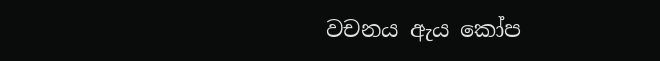වචනය ඇය කෝප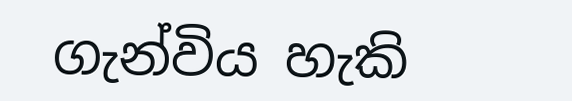ගැන්විය හැකි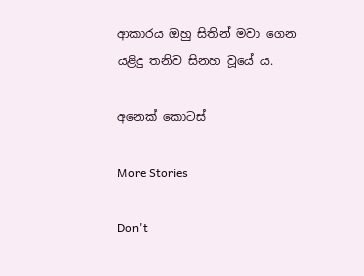ආකාරය ඔහු සිතින් මවා ගෙන යළිදු තනිව සිනහ වූයේ ය.

අනෙක් කොටස්

More Stories

Don't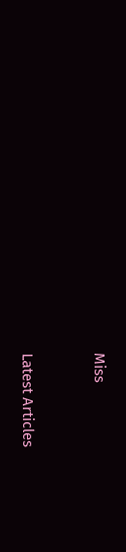Miss


Latest Articles